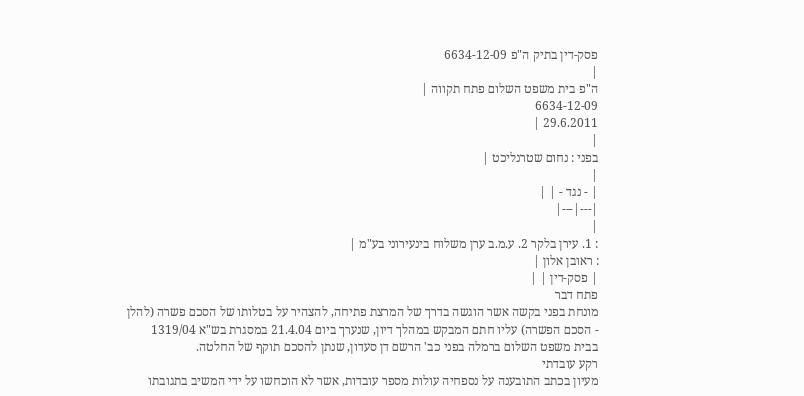פסק-דין בתיק ה"פ 6634-12-09
|
ה"פ בית משפט השלום פתח תקווה |
6634-12-09
29.6.2011 |
|
בפני : נחום שטרנליכט |
|
| - נגד - | |
|---|---|
|
: 1. עירן בלקר 2. ע.מ.ב ערן משלוח בינעירוני בע"מ |
: ראובן אלון |
| פסק-דין | |
פתח דבר
מונחת בפני בקשה אשר הוגשה בדרך של המרצת פתיחה, להצהיר על בטלותו של הסכם פשרה (להלן - הסכם הפשרה) עליו חתם המבקש במהלך דיון, שנערך ביום 21.4.04 במסגרת בש"א 1319/04 בבית משפט השלום ברמלה בפני כב' הרשם דן סעדון, שנתן להסכם תוקף של החלטה.
רקע עובדתי
מעיון בכתב התובענה על נספחיה עולות מספר עובדות, אשר לא הוכחשו על ידי המשיב בתגובתו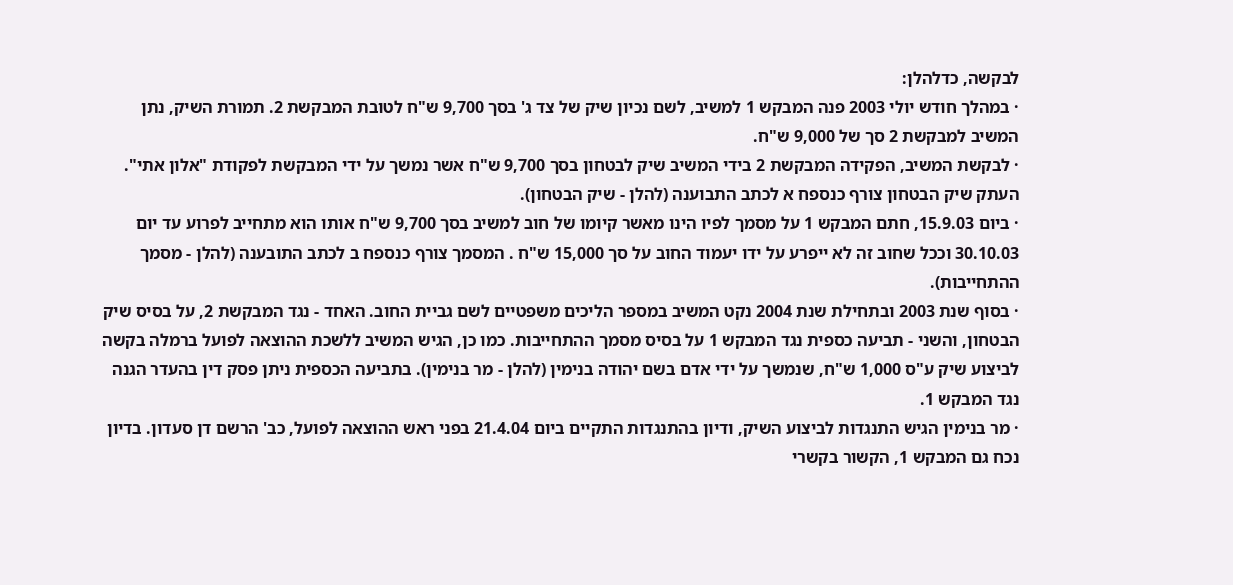לבקשה, כדלהלן:
· במהלך חודש יולי 2003 פנה המבקש 1 למשיב, לשם נכיון שיק של צד ג' בסך 9,700 ש"ח לטובת המבקשת 2. תמורת השיק, נתן המשיב למבקשת 2 סך של 9,000 ש"ח.
· לבקשת המשיב, הפקידה המבקשת 2 בידי המשיב שיק לבטחון בסך 9,700 ש"ח אשר נמשך על ידי המבקשת לפקודת "אלון אתי". העתק שיק הבטחון צורף כנספח א לכתב התבוענה (להלן - שיק הבטחון).
· ביום 15.9.03, חתם המבקש 1 על מסמך לפיו הינו מאשר קיומו של חוב למשיב בסך 9,700 ש"ח אותו הוא מתחייב לפרוע עד יום 30.10.03 וככל שחוב זה לא ייפרע על ידו יעמוד החוב על סך 15,000 ש"ח . המסמך צורף כנספח ב לכתב התובענה (להלן - מסמך ההתחייבות).
· בסוף שנת 2003 ובתחילת שנת 2004 נקט המשיב במספר הליכים משפטיים לשם גביית החוב. האחד - נגד המבקשת 2, על בסיס שיק הבטחון, והשני - תביעה כספית נגד המבקש 1 על בסיס מסמך ההתחייבות. כמו כן, הגיש המשיב ללשכת ההוצאה לפועל ברמלה בקשה לביצוע שיק ע"ס 1,000 ש"ח, שנמשך על ידי אדם בשם יהודה בנימין (להלן - מר בנימין). בתביעה הכספית ניתן פסק דין בהעדר הגנה נגד המבקש 1.
· מר בנימין הגיש התנגדות לביצוע השיק, ודיון בהתנגדות התקיים ביום 21.4.04 בפני ראש ההוצאה לפועל, כב' הרשם דן סעדון. בדיון נכח גם המבקש 1, הקשור בקשרי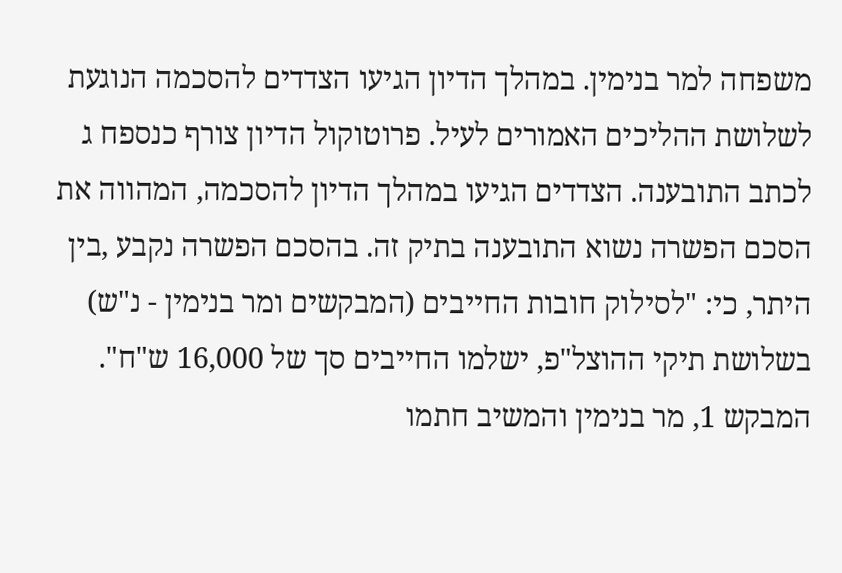משפחה למר בנימין. במהלך הדיון הגיעו הצדדים להסכמה הנוגעת לשלושת ההליכים האמורים לעיל. פרוטוקול הדיון צורף כנספח ג לכתב התובענה. הצדדים הגיעו במהלך הדיון להסכמה, המהווה את הסכם הפשרה נשוא התובענה בתיק זה. בהסכם הפשרה נקבע ,בין היתר, כי: "לסילוק חובות החייבים (המבקשים ומר בנימין - נ"ש) בשלושת תיקי ההוצל"פ, ישלמו החייבים סך של 16,000 ש"ח". המבקש 1, מר בנימין והמשיב חתמו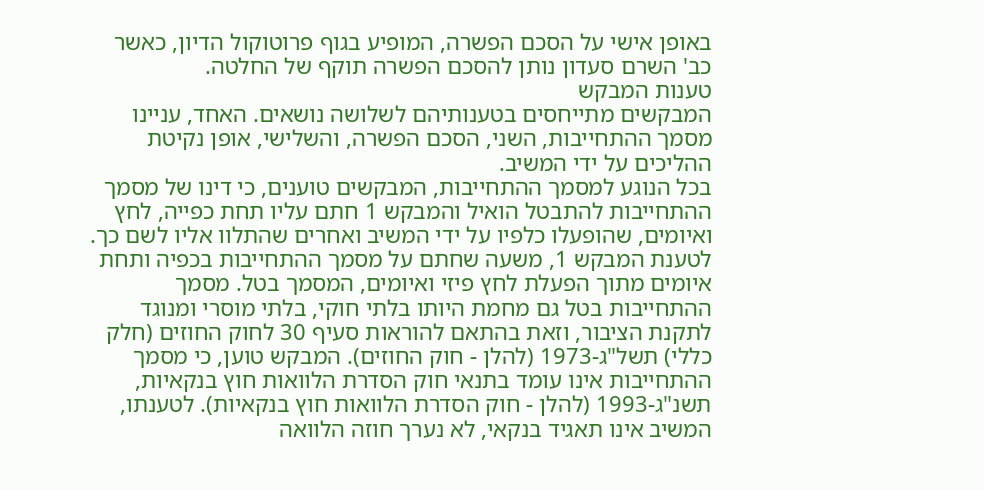באופן אישי על הסכם הפשרה, המופיע בגוף פרוטוקול הדיון, כאשר כב' השרם סעדון נותן להסכם הפשרה תוקף של החלטה.
טענות המבקש
המבקשים מתייחסים בטענותיהם לשלושה נושאים. האחד, עניינו מסמך ההתחייבות, השני, הסכם הפשרה, והשלישי, אופן נקיטת ההליכים על ידי המשיב.
בכל הנוגע למסמך ההתחייבות, המבקשים טוענים, כי דינו של מסמך ההתחייבות להתבטל הואיל והמבקש 1 חתם עליו תחת כפייה, לחץ ואיומים, שהופעלו כלפיו על ידי המשיב ואחרים שהתלוו אליו לשם כך. לטענת המבקש 1, משעה שחתם על מסמך ההתחייבות בכפיה ותחת איומים מתוך הפעלת לחץ פיזי ואיומים, המסמך בטל. מסמך ההתחייבות בטל גם מחמת היותו בלתי חוקי, בלתי מוסרי ומנוגד לתקנת הציבור, וזאת בהתאם להוראות סעיף 30 לחוק החוזים (חלק כללי) תשל"ג-1973 (להלן - חוק החוזים). המבקש טוען, כי מסמך ההתחייבות אינו עומד בתנאי חוק הסדרת הלוואות חוץ בנקאיות, תשנ"ג-1993 (להלן - חוק הסדרת הלוואות חוץ בנקאיות). לטענתו, המשיב אינו תאגיד בנקאי, לא נערך חוזה הלוואה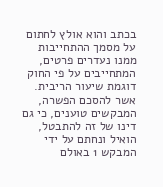בכתב והוא אולץ לחתום על מסמך ההתחייבות ממנו נעדרים פרטים, המתחייבים על פי החוק דוגמת שיעור הריבית.
אשר להסכם הפשרה, המבקשים טוענים, כי גם דינו של זה להתבטל, הואיל ונחתם על ידי המבקש 1 באולם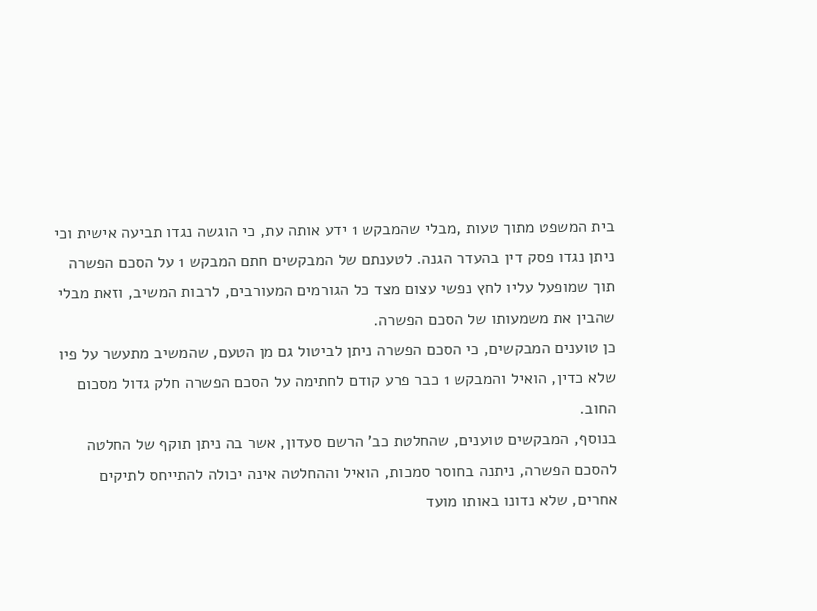בית המשפט מתוך טעות ,מבלי שהמבקש 1 ידע אותה עת, כי הוגשה נגדו תביעה אישית וכי ניתן נגדו פסק דין בהעדר הגנה. לטענתם של המבקשים חתם המבקש 1 על הסכם הפשרה תוך שמופעל עליו לחץ נפשי עצום מצד כל הגורמים המעורבים, לרבות המשיב, וזאת מבלי שהבין את משמעותו של הסכם הפשרה.
כן טוענים המבקשים, כי הסכם הפשרה ניתן לביטול גם מן הטעם, שהמשיב מתעשר על פיו שלא כדין, הואיל והמבקש 1 כבר פרע קודם לחתימה על הסכם הפשרה חלק גדול מסכום החוב.
בנוסף, המבקשים טוענים, שהחלטת כב' הרשם סעדון, אשר בה ניתן תוקף של החלטה להסכם הפשרה, ניתנה בחוסר סמכות, הואיל וההחלטה אינה יכולה להתייחס לתיקים אחרים, שלא נדונו באותו מועד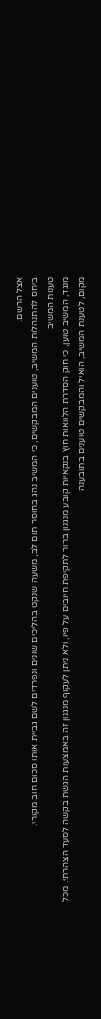אצל הרשם.
ביחס להתנהלות המשיב, טוענים המבקשים, כי המשיב נהג בחוסר תום לב, משעה שנקט בהליכים שונים ונפרדים לשם גביית אותו סכום חוב מקורי.
טענות המשיב
מנגד, המשיב טוען, כי חוק הסדרת הלוואות חוץ בנקאיות קובע מנגנון ברור לתקיפת חיובים על פיו, ולא ניתן לעקוף מנגנון זה באמצעות הגשת בקשה לסעד הצהרתי. מכל מקום, לטענת המשיב, הואיל והמבקשים טוענים בתובענה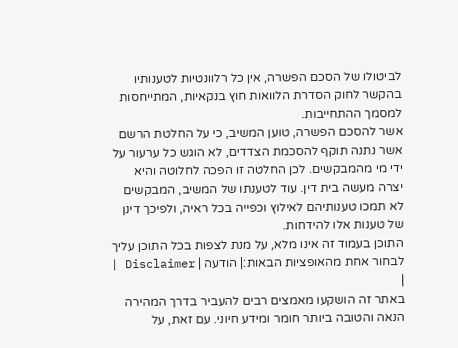לביטולו של הסכם הפשרה, אין כל רלוונטיות לטענותיו בהקשר לחוק הסדרת הלוואות חוץ בנקאיות, המתייחסות למסמך ההתחייבות.
אשר להסכם הפשרה, טוען המשיב, כי על החלטת הרשם אשר נתנה תוקף להסכמת הצדדים, לא הוגש כל ערעור על ידי מי מהמבקשים. לכן החלטה זו הפכה לחלוטה והיא יצרה מעשה בית דין. עוד לטענתו של המשיב, המבקשים לא תמכו טענותיהם לאילוץ וכפייה בכל ראיה, ולפיכך דינן של טענות אלו להידחות.
התוכן בעמוד זה אינו מלא, על מנת לצפות בכל התוכן עליך לבחור אחת מהאופציות הבאות:| הודעה | Disclaimer |
|
באתר זה הושקעו מאמצים רבים להעביר בדרך המהירה הנאה והטובה ביותר חומר ומידע חיוני. עם זאת, על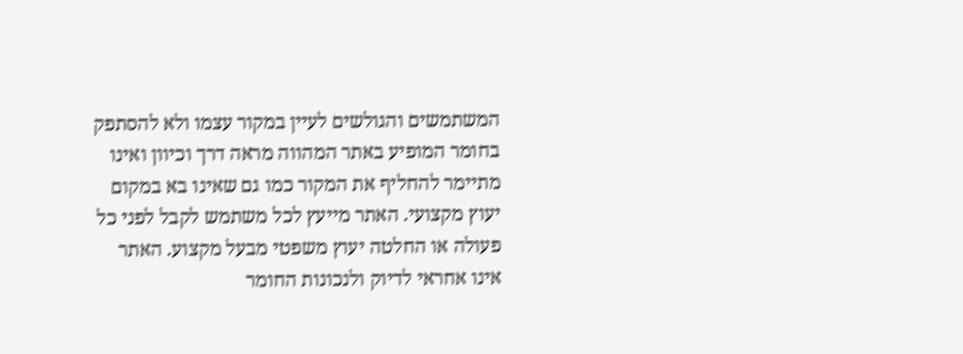המשתמשים והגולשים לעיין במקור עצמו ולא להסתפק בחומר המופיע באתר המהווה מראה דרך וכיוון ואינו מתיימר להחליף את המקור כמו גם שאינו בא במקום יעוץ מקצועי. האתר מייעץ לכל משתמש לקבל לפני כל פעולה או החלטה יעוץ משפטי מבעל מקצוע. האתר אינו אחראי לדיוק ולנכונות החומר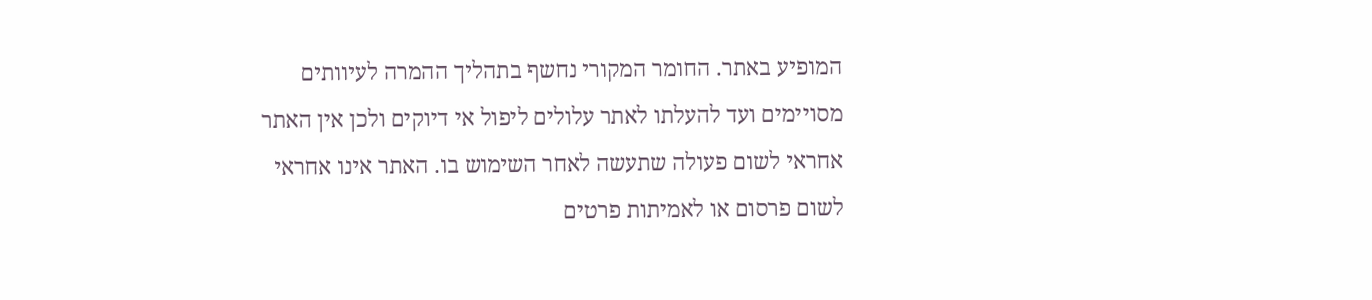המופיע באתר. החומר המקורי נחשף בתהליך ההמרה לעיוותים מסויימים ועד להעלתו לאתר עלולים ליפול אי דיוקים ולכן אין האתר אחראי לשום פעולה שתעשה לאחר השימוש בו. האתר אינו אחראי לשום פרסום או לאמיתות פרטים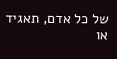של כל אדם, תאגיד או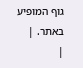גוף המופיע באתר. |
|